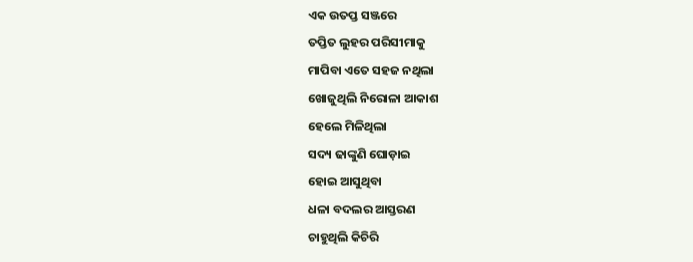ଏକ ଉତପ୍ତ ସଞ୍ଜରେ
ତପ୍ତିତ ଲୁହର ପରିସୀମାକୁ
ମାପିବା ଏତେ ସହଜ ନଥିଲା
ଖୋଜୁଥିଲି ନିରୋଳା ଆକାଶ
ହେଲେ ମିଳିଥିଲା
ସଦ୍ୟ ଢାଙ୍କୁଣି ଘୋଡ଼ାଇ
ହୋଇ ଆସୁଥିବା
ଧଳା ବଦଲର ଆସ୍ତରଣ
ଚାହୁଥିଲି କିଚିରି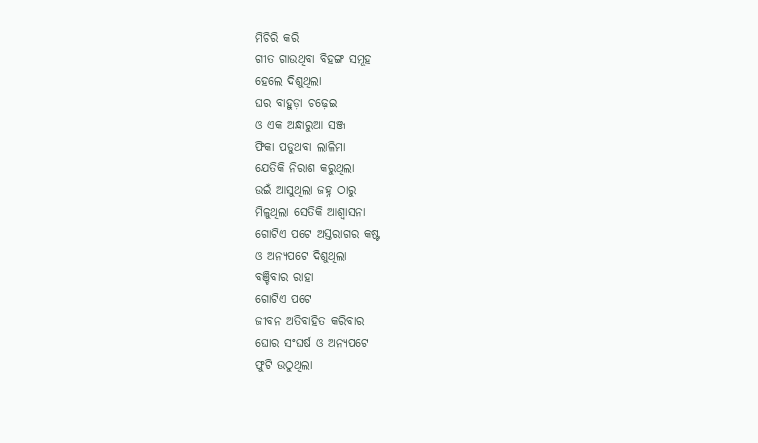ମିଚିରି କରି
ଗୀତ ଗାଉଥିବା ବିହଙ୍ଗ ସମୂହ
ହେଲେ ଦିଶୁଥିଲା
ଘର ବାହୁଡ଼ା ଚଢ଼େଇ
ଓ ଏକ ଅନ୍ଧାରୁଆ ସଞ୍ଜ
ଫିକା ପଡୁଥବା ଲାଳିମା
ଯେତିକି ନିରାଶ କରୁଥିଲା
ଉଇଁ ଆସୁଥିଲା ଜହ୍ନ ଠାରୁ
ମିଳୁଥିଲା ସେତିକି ଆଶ୍ଵାସନା
ଗୋଟିଏ ପଟେ ଅସ୍ତରାଗର କଷ୍ଟ
ଓ ଅନ୍ୟପଟେ ଦିଶୁଥିଲା
ବଞ୍ଚିବାର ରାହା
ଗୋଟିଏ ପଟେ
ଜୀବନ ଅତିବାହିତ କରିବାର
ଘୋର ସଂଘର୍ଷ ଓ ଅନ୍ୟପଟେ
ଫୁଟି ଉଠୁଥିଲା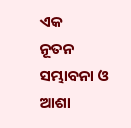ଏକ
ନୂତନ ସମ୍ଭାବନା ଓ ଆଶା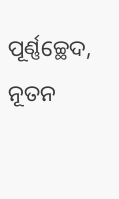ପୂର୍ଣ୍ଣଚ୍ଛେଦ, ନୂତନ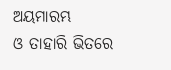ଅୟମାରମ୍ଭ
ଓ ତାହାରି ଭିତରେ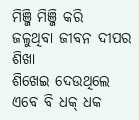ମିଞ୍ଜି ମିଞ୍ଜି କରି
ଜଳୁଥିବା ଜୀବନ ଦୀପର ଶିଖା
ଶିଖେଇ ଦେଉଥିଲେ
ଏବେ ବି ଧକ୍ ଧକ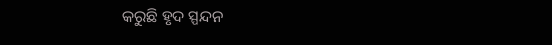କରୁଛି ହୃଦ ସ୍ପନ୍ଦନ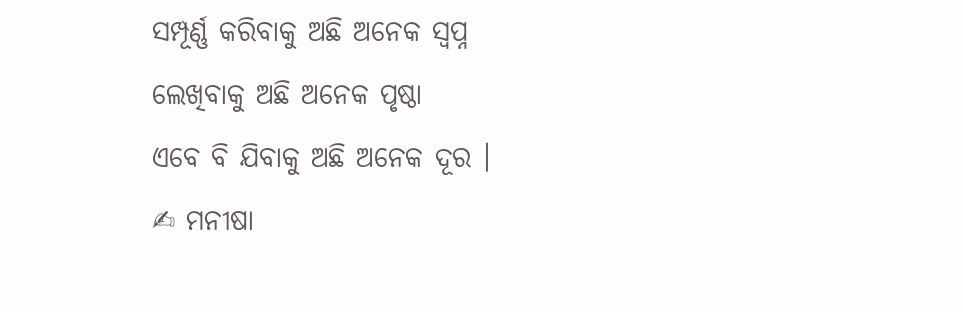ସମ୍ପୂର୍ଣ୍ଣ କରିବାକୁ ଅଛି ଅନେକ ସ୍ଵପ୍ନ
ଲେଖିବାକୁ ଅଛି ଅନେକ ପୃଷ୍ଠା
ଏବେ ବି ଯିବାକୁ ଅଛି ଅନେକ ଦୂର ।
✍ ମନୀଷା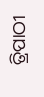ତ୍ରିପାଠୀ